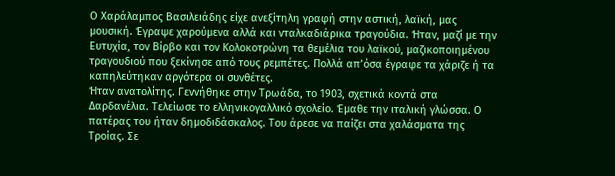Ο Χαράλαμπος Βασιλειάδης είχε ανεξίτηλη γραφή στην αστική, λαϊκή, μας μουσική. Έγραψε χαρούμενα αλλά και νταλκαδιάρικα τραγούδια. Ήταν, μαζί με την Ευτυχία, τον Βίρβο και τον Κολοκοτρώνη τα θεμέλια του λαϊκού, μαζικοποιημένου τραγουδιού που ξεκίνησε από τους ρεμπέτες. Πολλά απ’όσα έγραφε τα χάριζε ή τα καπηλεύτηκαν αργότερα οι συνθέτες.
Ήταν ανατολίτης. Γεννήθηκε στην Τρωάδα, το 1903, σχετικά κοντά στα Δαρδανέλια. Τελείωσε το ελληνικογαλλικό σχολείο. Έμαθε την ιταλική γλώσσα. Ο πατέρας του ήταν δημοδιδάσκαλος. Του άρεσε να παίζει στα χαλάσματα της Τροίας. Σε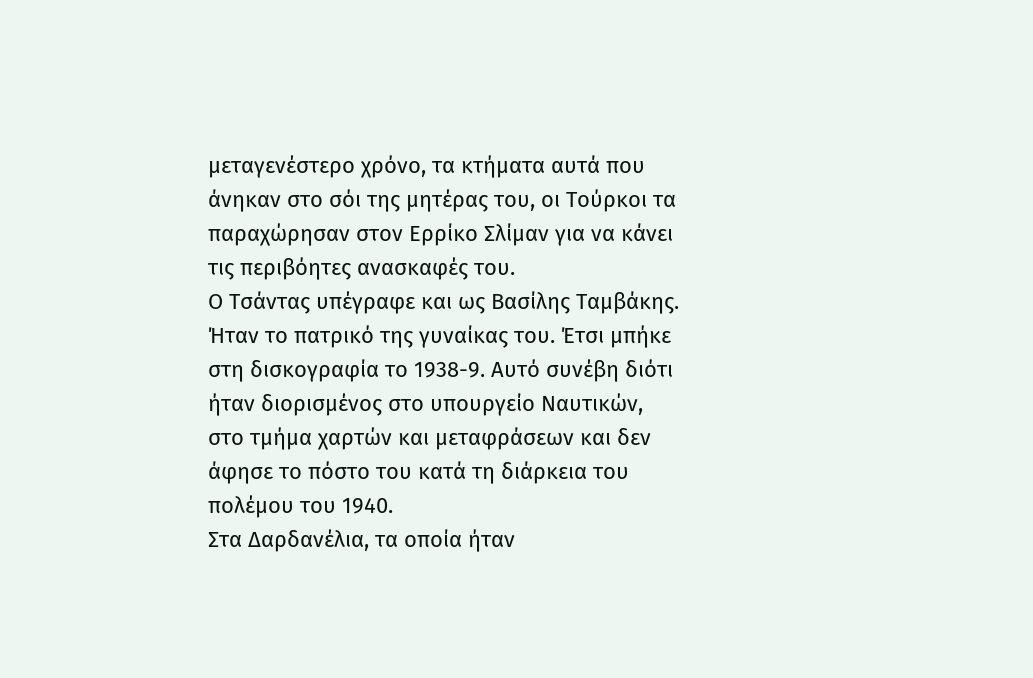μεταγενέστερο χρόνο, τα κτήματα αυτά που άνηκαν στο σόι της μητέρας του, οι Τούρκοι τα παραχώρησαν στον Ερρίκο Σλίμαν για να κάνει τις περιβόητες ανασκαφές του.
Ο Τσάντας υπέγραφε και ως Βασίλης Ταμβάκης. Ήταν το πατρικό της γυναίκας του. Έτσι μπήκε στη δισκογραφία το 1938-9. Αυτό συνέβη διότι ήταν διορισμένος στο υπουργείο Ναυτικών, στο τμήμα χαρτών και μεταφράσεων και δεν άφησε το πόστο του κατά τη διάρκεια του πολέμου του 1940.
Στα Δαρδανέλια, τα οποία ήταν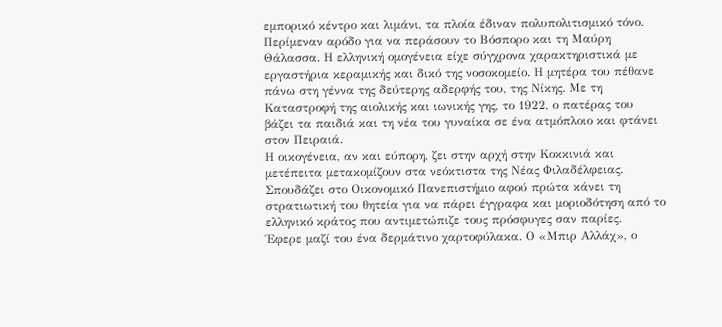εμπορικό κέντρο και λιμάνι, τα πλοία έδιναν πολυπολιτισμικό τόνο. Περίμεναν αρόδο για να περάσουν το Βόσπορο και τη Μαύρη Θάλασσα. Η ελληνική ομογένεια είχε σύγχρονα χαρακτηριστικά με εργαστήρια κεραμικής και δικό της νοσοκομείο. Η μητέρα του πέθανε πάνω στη γέννα της δεύτερης αδερφής του, της Νίκης. Με τη Καταστροφή της αιολικής και ιωνικής γης, το 1922, ο πατέρας του βάζει τα παιδιά και τη νέα του γυναίκα σε ένα ατμόπλοιο και φτάνει στον Πειραιά.
Η οικογένεια, αν και εύπορη, ζει στην αρχή στην Κοκκινιά και μετέπειτα μετακομίζουν στα νεόκτιστα της Νέας Φιλαδέλφειας. Σπουδάζει στο Οικονομικό Πανεπιστήμιο αφού πρώτα κάνει τη στρατιωτική του θητεία για να πάρει έγγραφα και μοριοδότηση από το ελληνικό κράτος που αντιμετώπιζε τους πρόσφυγες σαν παρίες.
Έφερε μαζί του ένα δερμάτινο χαρτοφύλακα. Ο «Μπιρ Αλλάχ», ο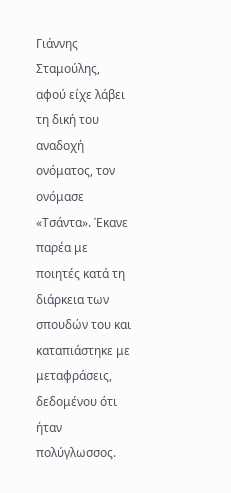Γιάννης Σταμούλης, αφού είχε λάβει τη δική του αναδοχή ονόματος, τον ονόμασε «Τσάντα». Έκανε παρέα με ποιητές κατά τη διάρκεια των σπουδών του και καταπιάστηκε με μεταφράσεις, δεδομένου ότι ήταν πολύγλωσσος.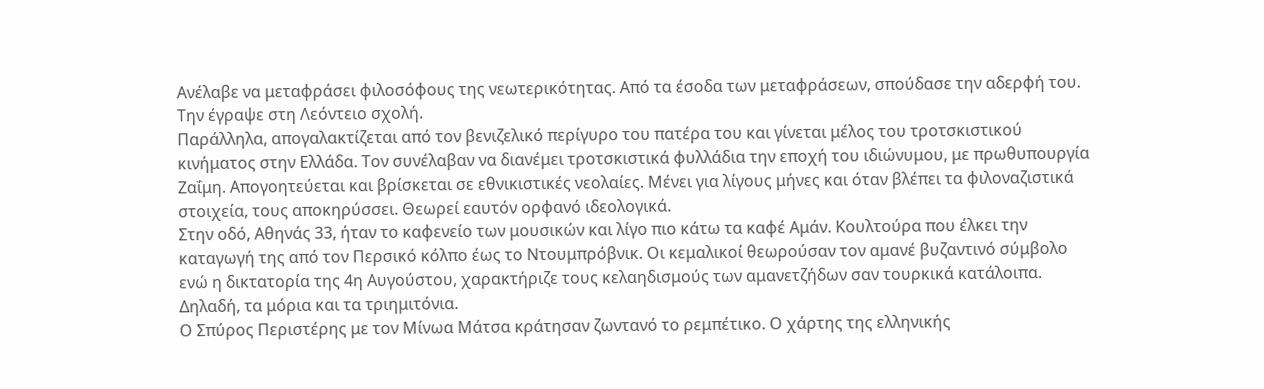Ανέλαβε να μεταφράσει φιλοσόφους της νεωτερικότητας. Από τα έσοδα των μεταφράσεων, σπούδασε την αδερφή του. Την έγραψε στη Λεόντειο σχολή.
Παράλληλα, απογαλακτίζεται από τον βενιζελικό περίγυρο του πατέρα του και γίνεται μέλος του τροτσκιστικού κινήματος στην Ελλάδα. Τον συνέλαβαν να διανέμει τροτσκιστικά φυλλάδια την εποχή του ιδιώνυμου, με πρωθυπουργία Ζαΐμη. Απογοητεύεται και βρίσκεται σε εθνικιστικές νεολαίες. Μένει για λίγους μήνες και όταν βλέπει τα φιλοναζιστικά στοιχεία, τους αποκηρύσσει. Θεωρεί εαυτόν ορφανό ιδεολογικά.
Στην οδό, Αθηνάς 33, ήταν το καφενείο των μουσικών και λίγο πιο κάτω τα καφέ Αμάν. Κουλτούρα που έλκει την καταγωγή της από τον Περσικό κόλπο έως το Ντουμπρόβνικ. Οι κεμαλικοί θεωρούσαν τον αμανέ βυζαντινό σύμβολο ενώ η δικτατορία της 4η Αυγούστου, χαρακτήριζε τους κελαηδισμούς των αμανετζήδων σαν τουρκικά κατάλοιπα. Δηλαδή, τα μόρια και τα τριημιτόνια.
Ο Σπύρος Περιστέρης με τον Μίνωα Μάτσα κράτησαν ζωντανό το ρεμπέτικο. Ο χάρτης της ελληνικής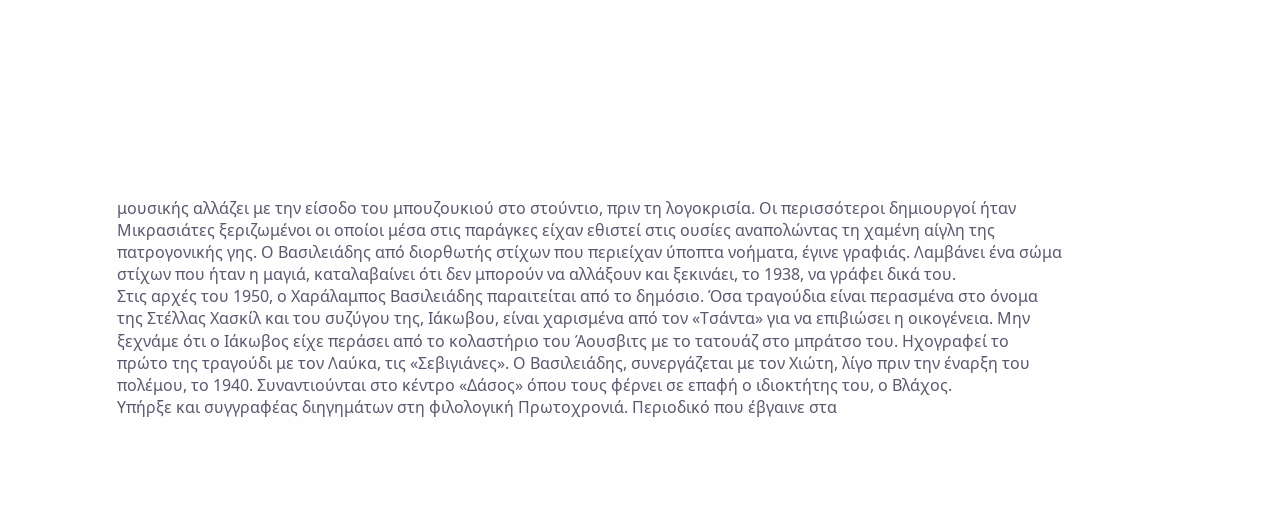μουσικής αλλάζει με την είσοδο του μπουζουκιού στο στούντιο, πριν τη λογοκρισία. Οι περισσότεροι δημιουργοί ήταν Μικρασιάτες ξεριζωμένοι οι οποίοι μέσα στις παράγκες είχαν εθιστεί στις ουσίες αναπολώντας τη χαμένη αίγλη της πατρογονικής γης. Ο Βασιλειάδης από διορθωτής στίχων που περιείχαν ύποπτα νοήματα, έγινε γραφιάς. Λαμβάνει ένα σώμα στίχων που ήταν η μαγιά, καταλαβαίνει ότι δεν μπορούν να αλλάξουν και ξεκινάει, το 1938, να γράφει δικά του.
Στις αρχές του 1950, ο Χαράλαμπος Βασιλειάδης παραιτείται από το δημόσιο. Όσα τραγούδια είναι περασμένα στο όνομα της Στέλλας Χασκίλ και του συζύγου της, Ιάκωβου, είναι χαρισμένα από τον «Τσάντα» για να επιβιώσει η οικογένεια. Μην ξεχνάμε ότι ο Ιάκωβος είχε περάσει από το κολαστήριο του Άουσβιτς με το τατουάζ στο μπράτσο του. Ηχογραφεί το πρώτο της τραγούδι με τον Λαύκα, τις «Σεβιγιάνες». Ο Βασιλειάδης, συνεργάζεται με τον Χιώτη, λίγο πριν την έναρξη του πολέμου, το 1940. Συναντιούνται στο κέντρο «Δάσος» όπου τους φέρνει σε επαφή ο ιδιοκτήτης του, ο Βλάχος.
Υπήρξε και συγγραφέας διηγημάτων στη φιλολογική Πρωτοχρονιά. Περιοδικό που έβγαινε στα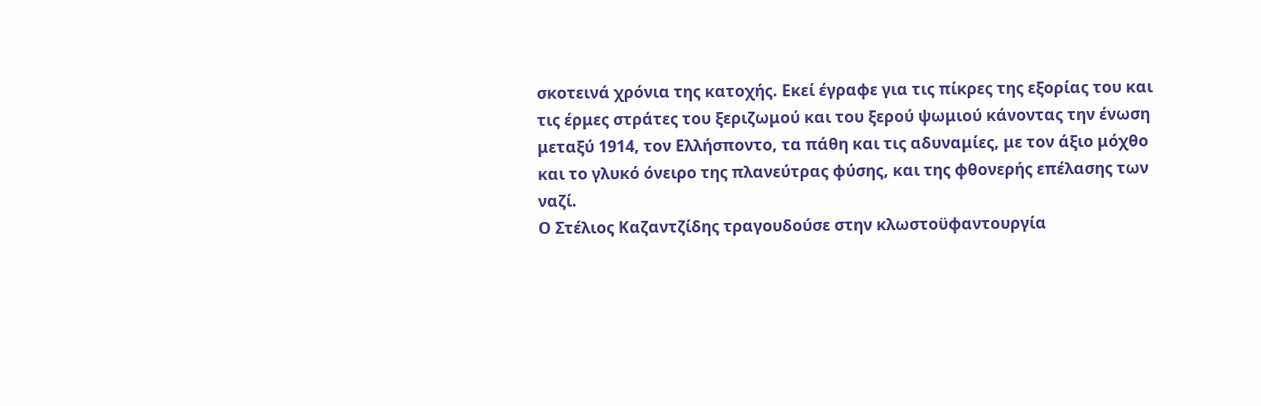σκοτεινά χρόνια της κατοχής. Εκεί έγραφε για τις πίκρες της εξορίας του και τις έρμες στράτες του ξεριζωμού και του ξερού ψωμιού κάνοντας την ένωση μεταξύ 1914, τον Ελλήσποντο, τα πάθη και τις αδυναμίες, με τον άξιο μόχθο και το γλυκό όνειρο της πλανεύτρας φύσης, και της φθονερής επέλασης των ναζί.
Ο Στέλιος Καζαντζίδης τραγουδούσε στην κλωστοϋφαντουργία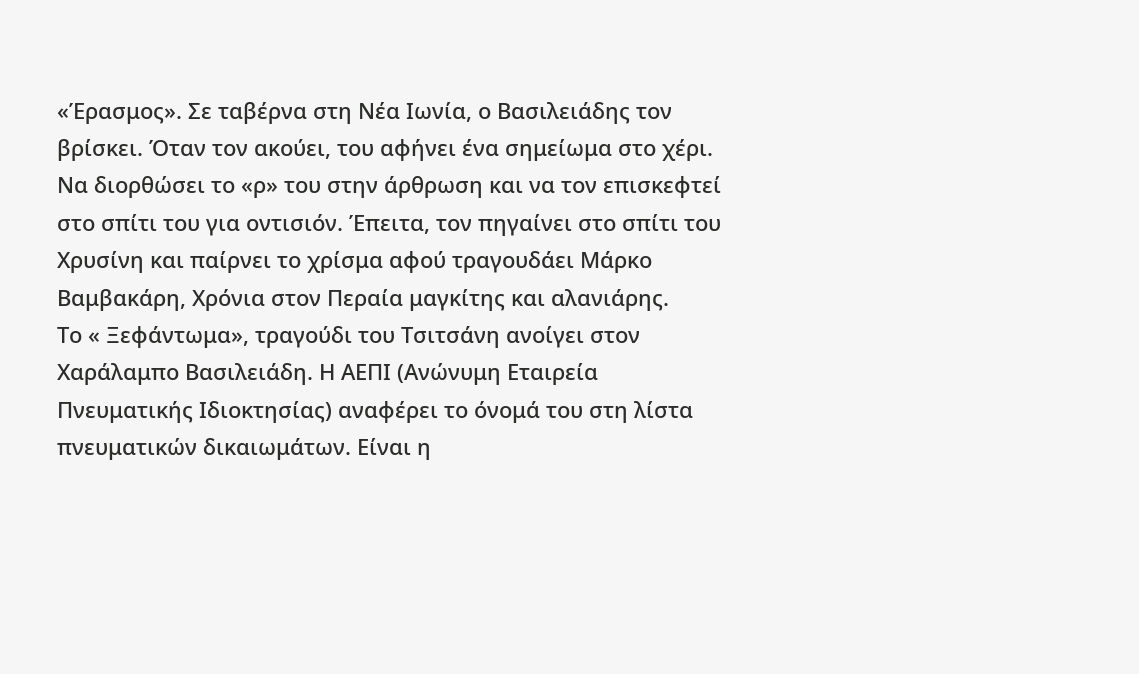«Έρασμος». Σε ταβέρνα στη Νέα Ιωνία, ο Βασιλειάδης τον βρίσκει. Όταν τον ακούει, του αφήνει ένα σημείωμα στο χέρι. Να διορθώσει το «ρ» του στην άρθρωση και να τον επισκεφτεί στο σπίτι του για οντισιόν. Έπειτα, τον πηγαίνει στο σπίτι του Χρυσίνη και παίρνει το χρίσμα αφού τραγουδάει Μάρκο Βαμβακάρη, Χρόνια στον Περαία μαγκίτης και αλανιάρης.
Το « Ξεφάντωμα», τραγούδι του Τσιτσάνη ανοίγει στον Χαράλαμπο Βασιλειάδη. Η ΑΕΠΙ (Ανώνυμη Εταιρεία Πνευματικής Ιδιοκτησίας) αναφέρει το όνομά του στη λίστα πνευματικών δικαιωμάτων. Είναι η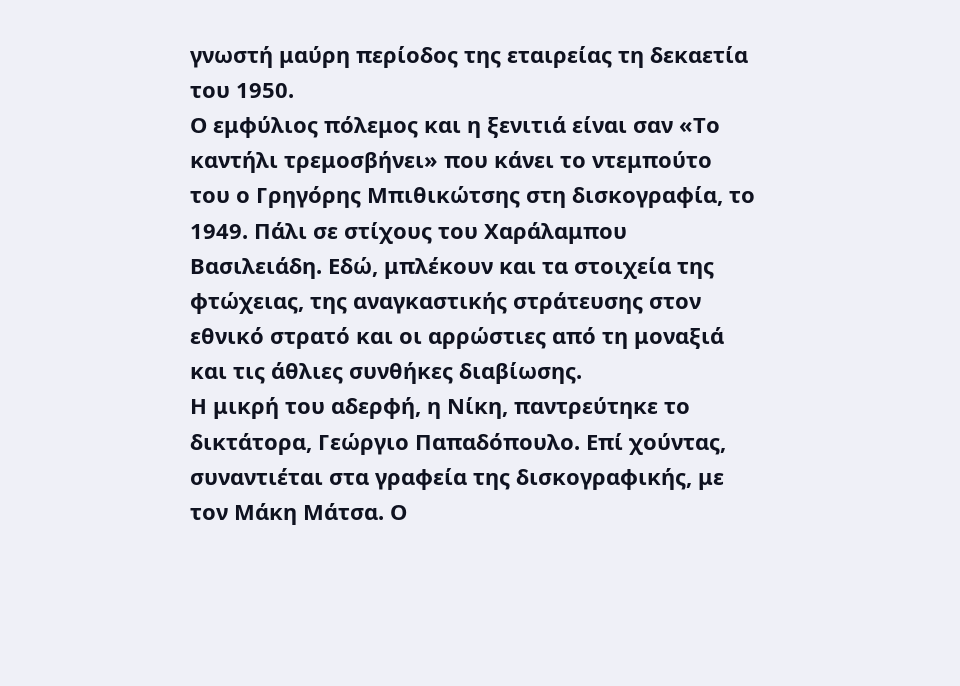γνωστή μαύρη περίοδος της εταιρείας τη δεκαετία του 1950.
Ο εμφύλιος πόλεμος και η ξενιτιά είναι σαν «Το καντήλι τρεμοσβήνει» που κάνει το ντεμπούτο του ο Γρηγόρης Μπιθικώτσης στη δισκογραφία, το 1949. Πάλι σε στίχους του Χαράλαμπου Βασιλειάδη. Εδώ, μπλέκουν και τα στοιχεία της φτώχειας, της αναγκαστικής στράτευσης στον εθνικό στρατό και οι αρρώστιες από τη μοναξιά και τις άθλιες συνθήκες διαβίωσης.
Η μικρή του αδερφή, η Νίκη, παντρεύτηκε το δικτάτορα, Γεώργιο Παπαδόπουλο. Επί χούντας, συναντιέται στα γραφεία της δισκογραφικής, με τον Μάκη Μάτσα. Ο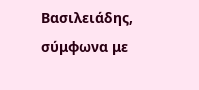Βασιλειάδης, σύμφωνα με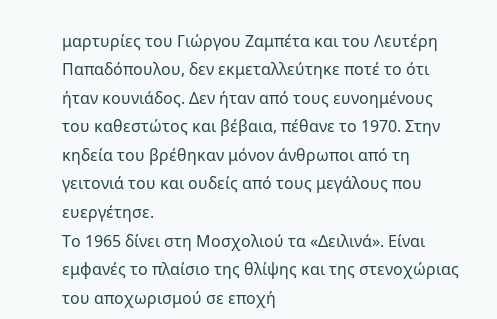μαρτυρίες του Γιώργου Ζαμπέτα και του Λευτέρη Παπαδόπουλου, δεν εκμεταλλεύτηκε ποτέ το ότι ήταν κουνιάδος. Δεν ήταν από τους ευνοημένους του καθεστώτος και βέβαια, πέθανε το 1970. Στην κηδεία του βρέθηκαν μόνον άνθρωποι από τη γειτονιά του και ουδείς από τους μεγάλους που ευεργέτησε.
Το 1965 δίνει στη Μοσχολιού τα «Δειλινά». Είναι εμφανές το πλαίσιο της θλίψης και της στενοχώριας του αποχωρισμού σε εποχή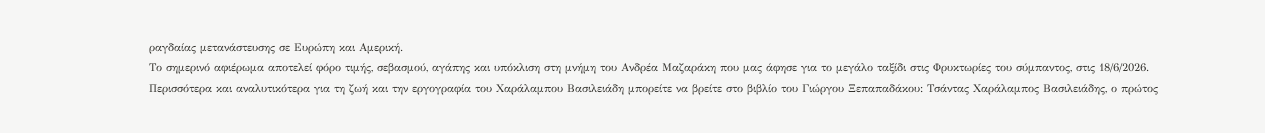ραγδαίας μετανάστευσης σε Ευρώπη και Αμερική.
Το σημερινό αφιέρωμα αποτελεί φόρο τιμής, σεβασμού, αγάπης και υπόκλιση στη μνήμη του Ανδρέα Μαζαράκη που μας άφησε για το μεγάλο ταξίδι στις Φρυκτωρίες του σύμπαντος, στις 18/6/2026.
Περισσότερα και αναλυτικότερα για τη ζωή και την εργογραφία του Χαράλαμπου Βασιλειάδη μπορείτε να βρείτε στο βιβλίο του Γιώργου Ξεπαπαδάκου: Τσάντας Χαράλαμπος Βασιλειάδης, ο πρώτος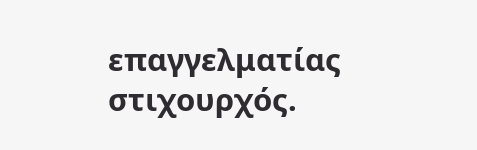επαγγελματίας στιχουρχός.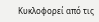Κυκλοφορεί από τις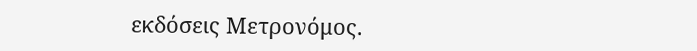εκδόσεις Μετρονόμος.